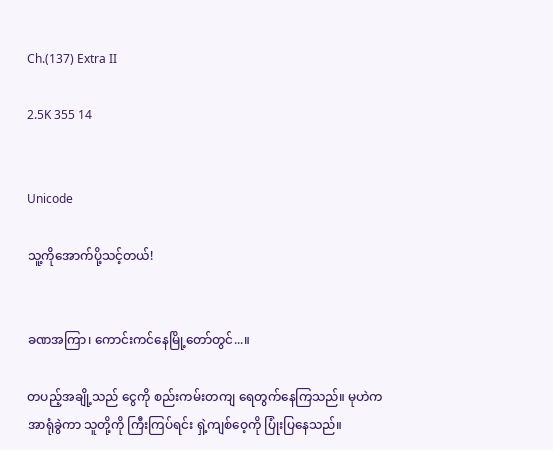Ch.(137) Extra II

2.5K 355 14


Unicode

သူ့ကိုအောက်ပို့သင့်တယ်!


ခဏအကြာ၊ ကောင်းကင်နေမြို့တော်တွင်...။

တပည့်အချို့သည် ငွေကို စည်းကမ်းတကျ ရေတွက်နေကြသည်။ မုဟဲကအာရုံခွဲကာ သူတို့ကို ကြီးကြပ်ရင်း ရှဲ့ကျစ်ဝေ့ကို ပြုံးပြနေသည်။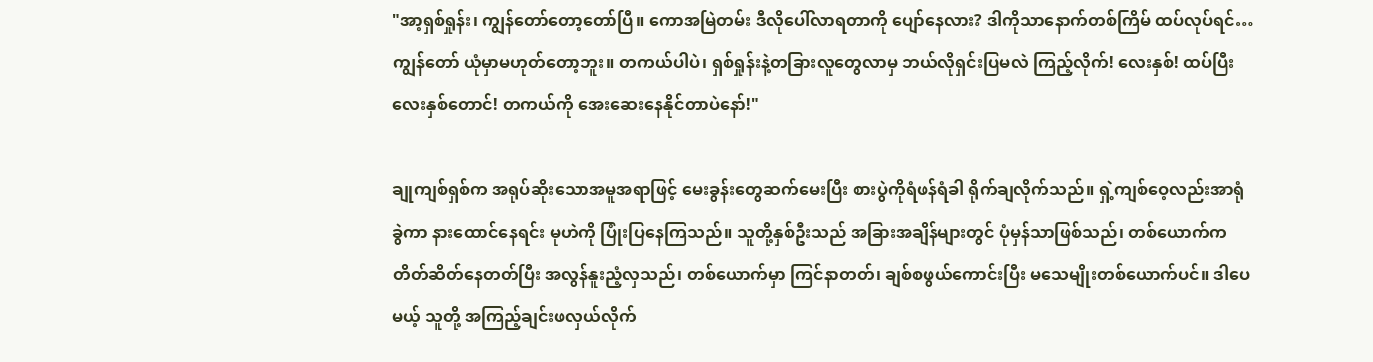"အာ့ရှစ်ရှုန်း၊ ကျွန်တော်တော့တော်ပြီ။ ကောအမြဲတမ်း ဒီလိုပေါ်လာရတာကို ပျော်နေလား? ဒါကိုသာနောက်တစ်ကြိမ် ထပ်လုပ်ရင်…ကျွန်တော် ယုံမှာမဟုတ်တော့ဘူး။ တကယ်ပါပဲ၊ ရှစ်ရှုန်းနဲ့တခြားလူတွေလာမှ ဘယ်လိုရှင်းပြမလဲ ကြည့်လိုက်! လေးနှစ်! ထပ်ပြီးလေးနှစ်တောင်! တကယ်ကို အေးဆေးနေနိုင်တာပဲနော်!"

ချုကျစ်ရှစ်က အရုပ်ဆိုးသောအမူအရာဖြင့် မေးခွန်းတွေဆက်မေးပြီး စားပွဲကိုရံဖန်ရံခါ ရိုက်ချလိုက်သည်။ ရှဲ့ကျစ်ဝေ့လည်းအာရုံခွဲကာ နားထောင်နေရင်း မုဟဲကို ပြုံးပြနေကြသည်။ သူတို့နှစ်ဦးသည် အခြားအချိန်များတွင် ပုံမှန်သာဖြစ်သည်၊ တစ်ယောက်က တိတ်ဆိတ်နေတတ်ပြီး အလွန်နူးညံ့လှသည်၊ တစ်ယောက်မှာ ကြင်နာတတ်၊ ချစ်စဖွယ်ကောင်းပြီး မသေမျိုးတစ်ယောက်ပင်။ ဒါပေမယ့် သူတို့ အကြည့်ချင်းဖလှယ်လိုက်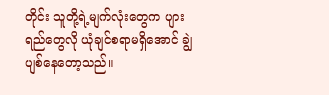တိုင်း သူတို့ရဲ့မျက်လုံးတွေက ပျားရည်တွေလို ယုံချင်စရာမရှိအောင် ချွဲပျစ်နေတော့သည်။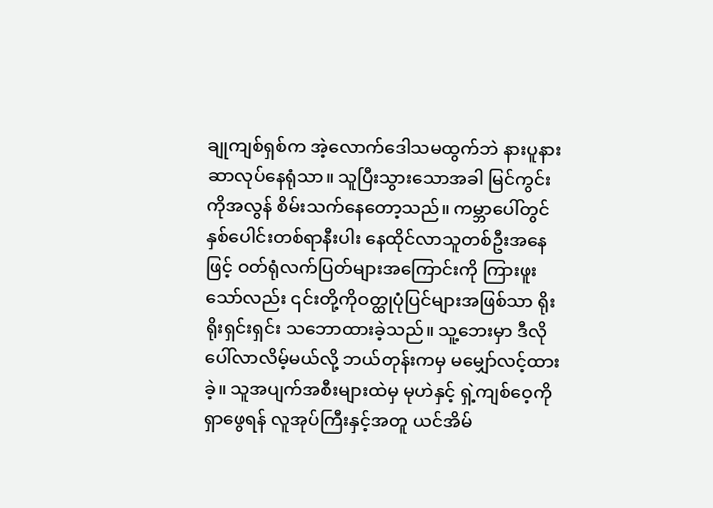ချုကျစ်ရှစ်က အဲ့လောက်ဒေါသမထွက်ဘဲ နားပူနားဆာလုပ်နေရုံသာ။ သူပြီးသွားသောအခါ မြင်ကွင်းကိုအလွန် စိမ်းသက်နေတော့သည်။ ကမ္ဘာပေါ်တွင် နှစ်ပေါင်းတစ်ရာနီးပါး နေထိုင်လာသူတစ်ဦးအနေဖြင့် ဝတ်ရုံလက်ပြတ်များအကြောင်းကို ကြားဖူးသော်လည်း ၎င်းတို့ကိုဝတ္ထုပုံပြင်များအဖြစ်သာ ရိုးရိုးရှင်းရှင်း သဘောထားခဲ့သည်။ သူ့ဘေးမှာ ဒီလိုပေါ်လာလိမ့်မယ်လို့ ဘယ်တုန်းကမှ မမျှော်လင့်ထားခဲ့။ သူအပျက်အစီးများထဲမှ မုဟဲနှင့် ရှဲ့ကျစ်ဝေ့ကိုရှာဖွေရန် လူအုပ်ကြီးနှင့်အတူ ယင်အိမ်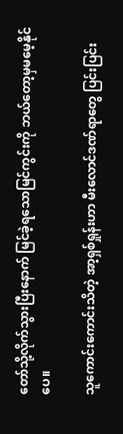တော်သို့လိုက်သွားပြီးနောက် မြင်ခဲ့ရသောမြင်ကွင်းကို ဘယ်တော့မှမမေ့နိုင်ပေ။

သူကောင်းကောင်းသိတဲ့ အာ့ရှစ်ရှုန်းဟာ မီးလောင်ဒဏ်ရာတွေ ပြင်းပြင်း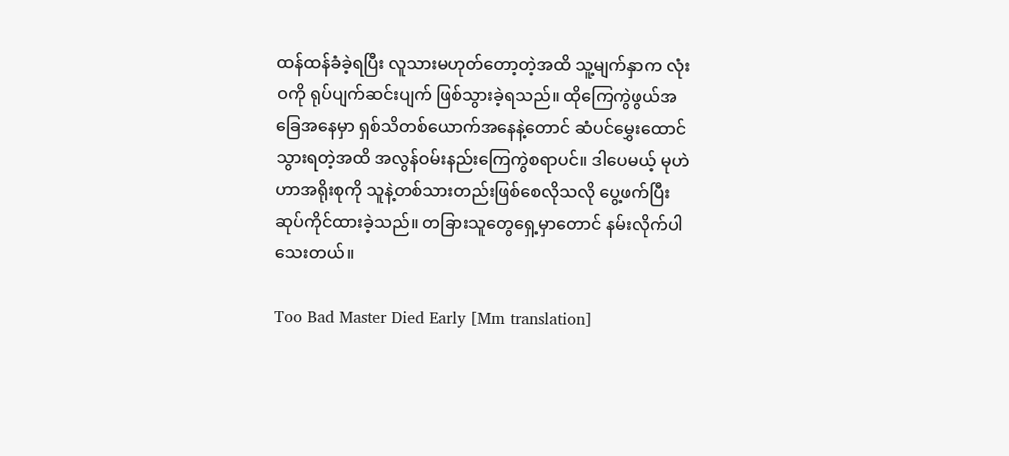ထန်ထန်ခံခဲ့ရပြီး လူသားမဟုတ်တော့တဲ့အထိ သူ့မျက်နှာက လုံးဝကို ရုပ်ပျက်ဆင်းပျက် ဖြစ်သွားခဲ့ရသည်။ ထိုကြေကွဲဖွယ်အခြေအနေမှာ ရှစ်သိတစ်ယောက်အနေနဲ့တောင် ဆံပင်မွှေးထောင်သွားရတဲ့အထိ အလွန်ဝမ်းနည်းကြေကွဲစရာပင်။ ဒါပေမယ့် မုဟဲဟာအရိုးစုကို သူနဲ့တစ်သားတည်းဖြစ်စေလိုသလို ပွေ့ဖက်ပြီး ဆုပ်ကိုင်ထားခဲ့သည်။ တခြားသူတွေရှေ့မှာတောင် နမ်းလိုက်ပါသေးတယ်။

Too Bad Master Died Early [Mm translation]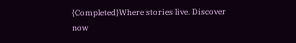{Completed}Where stories live. Discover now